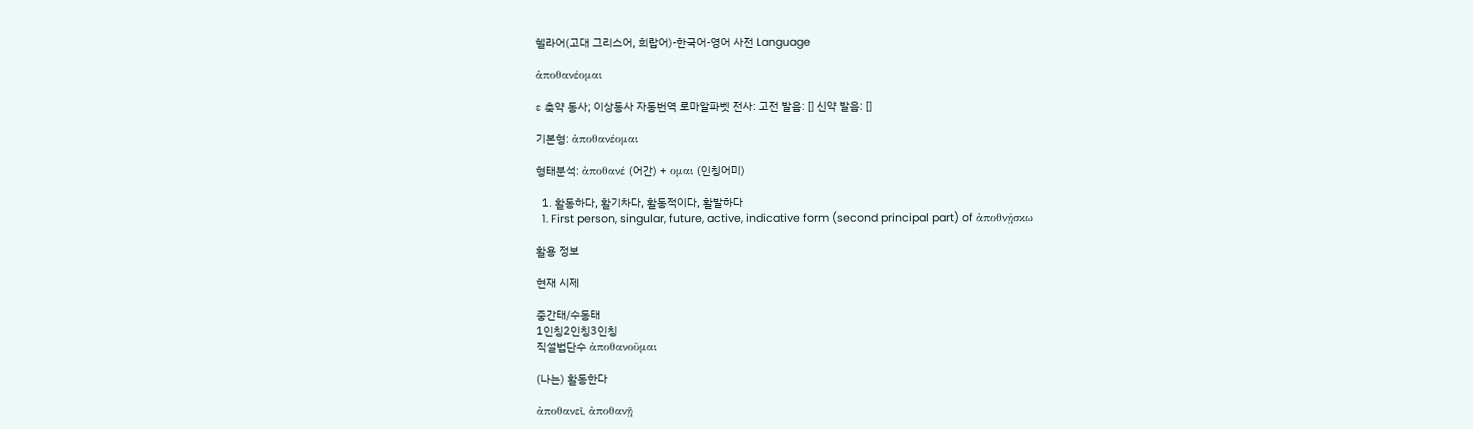헬라어(고대 그리스어, 희랍어)-한국어-영어 사전 Language

ἀποθανέομαι

ε 축약 동사; 이상동사 자동번역 로마알파벳 전사: 고전 발음: [] 신약 발음: []

기본형: ἀποθανέομαι

형태분석: ἀποθανέ (어간) + ομαι (인칭어미)

  1. 활동하다, 활기차다, 활동적이다, 활발하다
  1. First person, singular, future, active, indicative form (second principal part) of ἀποθνῄσκω

활용 정보

현재 시제

중간태/수동태
1인칭2인칭3인칭
직설법단수 ἀποθανοῦμαι

(나는) 활동한다

ἀποθανεῖ, ἀποθανῇ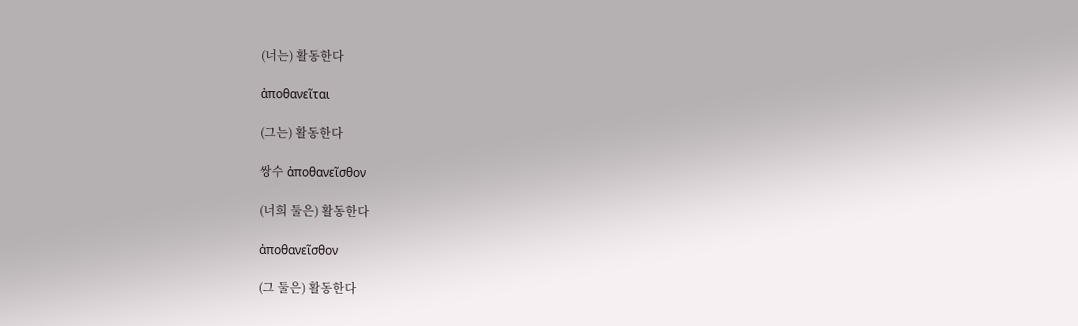(너는) 활동한다

ἀποθανεῖται

(그는) 활동한다

쌍수 ἀποθανεῖσθον

(너희 둘은) 활동한다

ἀποθανεῖσθον

(그 둘은) 활동한다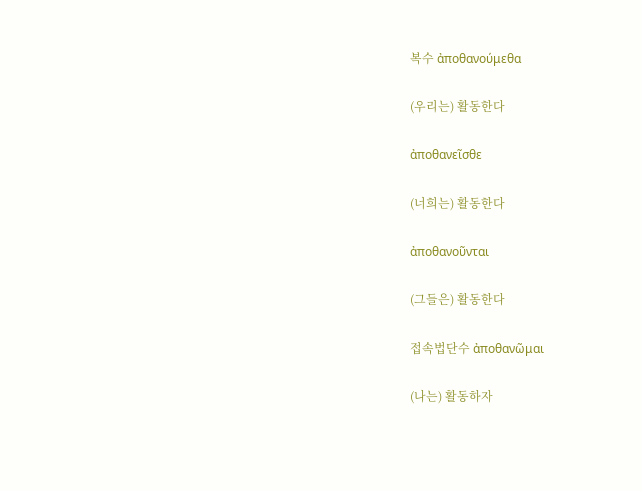복수 ἀποθανούμεθα

(우리는) 활동한다

ἀποθανεῖσθε

(너희는) 활동한다

ἀποθανοῦνται

(그들은) 활동한다

접속법단수 ἀποθανῶμαι

(나는) 활동하자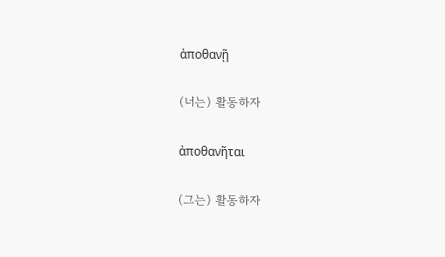ἀποθανῇ

(너는) 활동하자

ἀποθανῆται

(그는) 활동하자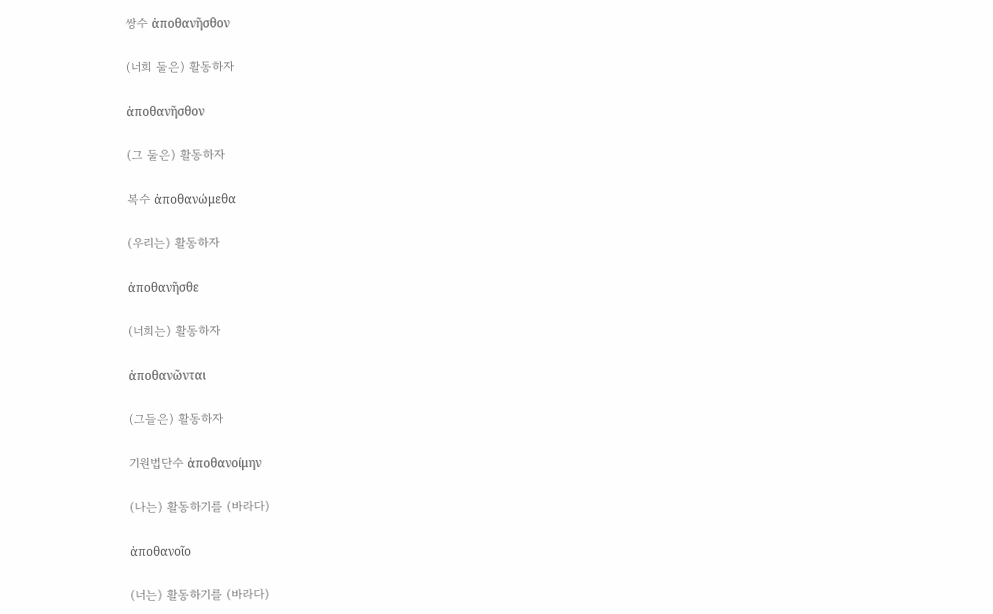쌍수 ἀποθανῆσθον

(너희 둘은) 활동하자

ἀποθανῆσθον

(그 둘은) 활동하자

복수 ἀποθανώμεθα

(우리는) 활동하자

ἀποθανῆσθε

(너희는) 활동하자

ἀποθανῶνται

(그들은) 활동하자

기원법단수 ἀποθανοίμην

(나는) 활동하기를 (바라다)

ἀποθανοῖο

(너는) 활동하기를 (바라다)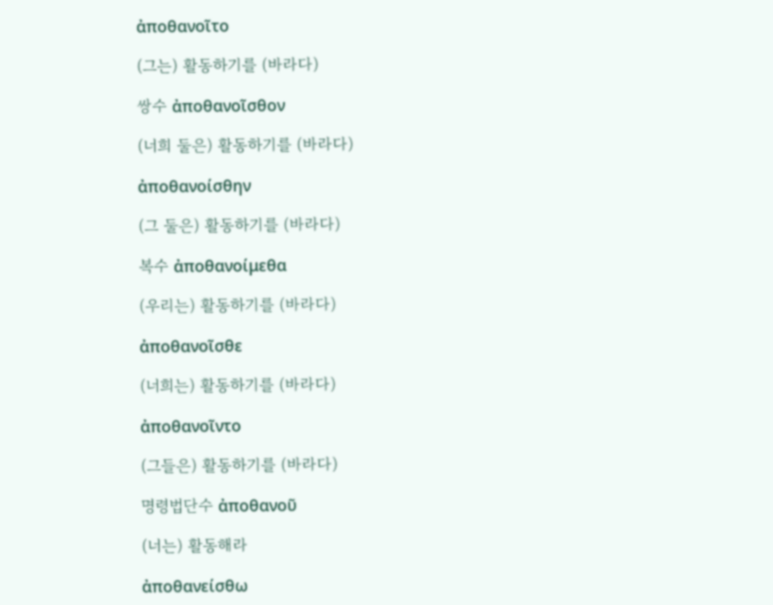ἀποθανοῖτο

(그는) 활동하기를 (바라다)

쌍수 ἀποθανοῖσθον

(너희 둘은) 활동하기를 (바라다)

ἀποθανοίσθην

(그 둘은) 활동하기를 (바라다)

복수 ἀποθανοίμεθα

(우리는) 활동하기를 (바라다)

ἀποθανοῖσθε

(너희는) 활동하기를 (바라다)

ἀποθανοῖντο

(그들은) 활동하기를 (바라다)

명령법단수 ἀποθανοῦ

(너는) 활동해라

ἀποθανείσθω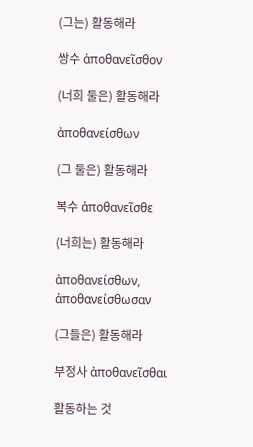(그는) 활동해라

쌍수 ἀποθανεῖσθον

(너희 둘은) 활동해라

ἀποθανείσθων

(그 둘은) 활동해라

복수 ἀποθανεῖσθε

(너희는) 활동해라

ἀποθανείσθων, ἀποθανείσθωσαν

(그들은) 활동해라

부정사 ἀποθανεῖσθαι

활동하는 것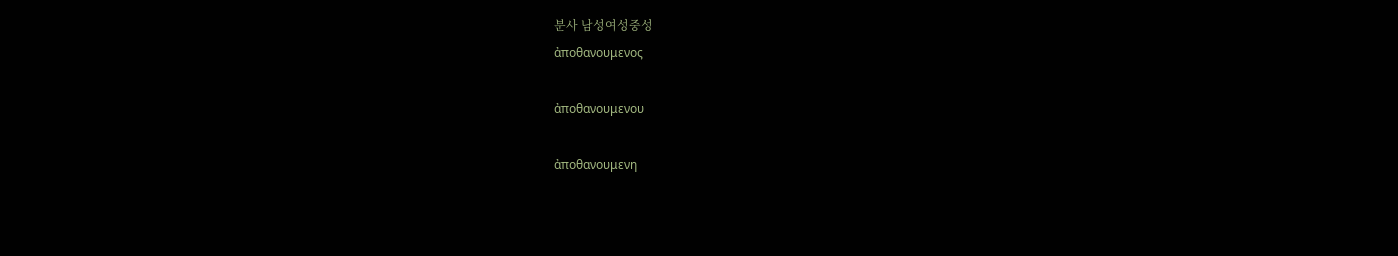분사 남성여성중성
ἀποθανουμενος

ἀποθανουμενου

ἀποθανουμενη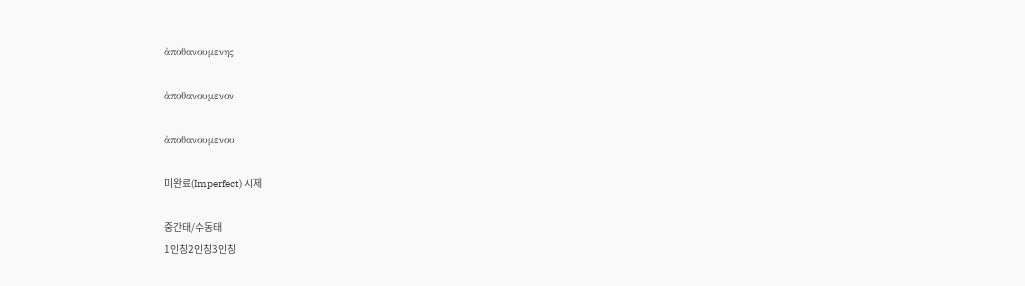ἀποθανουμενης

ἀποθανουμενον

ἀποθανουμενου

미완료(Imperfect) 시제

중간태/수동태
1인칭2인칭3인칭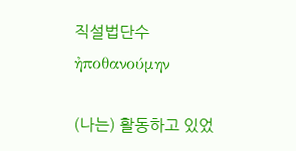직설법단수 ἠποθανούμην

(나는) 활동하고 있었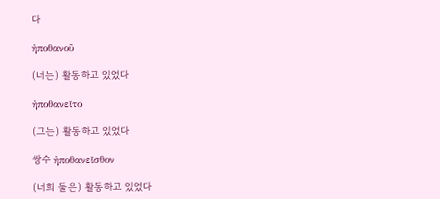다

ἠποθανοῦ

(너는) 활동하고 있었다

ἠποθανεῖτο

(그는) 활동하고 있었다

쌍수 ἠποθανεῖσθον

(너희 둘은) 활동하고 있었다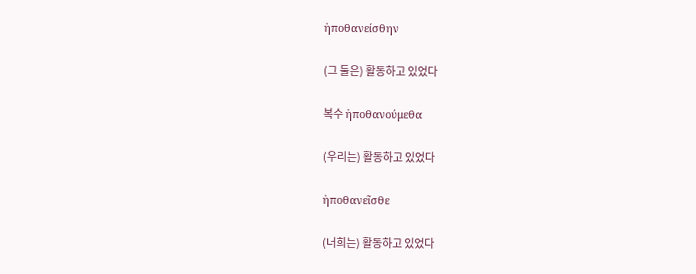ἠποθανείσθην

(그 둘은) 활동하고 있었다

복수 ἠποθανούμεθα

(우리는) 활동하고 있었다

ἠποθανεῖσθε

(너희는) 활동하고 있었다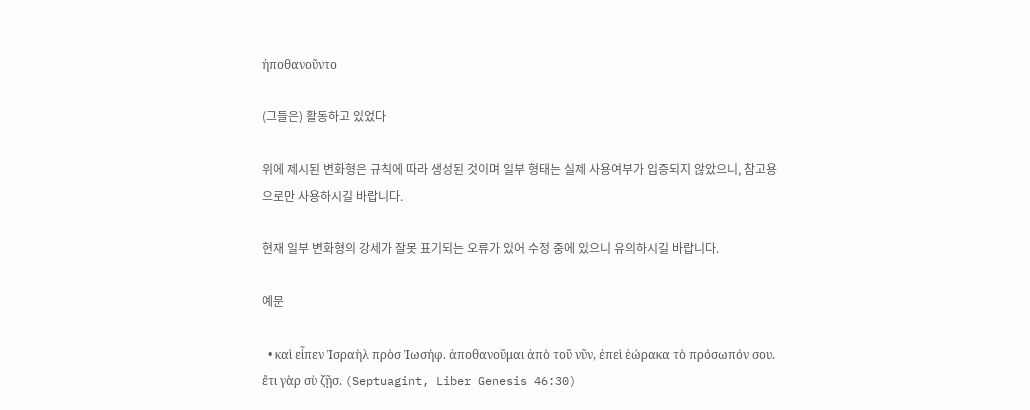ἠποθανοῦντο

(그들은) 활동하고 있었다

위에 제시된 변화형은 규칙에 따라 생성된 것이며 일부 형태는 실제 사용여부가 입증되지 않았으니, 참고용으로만 사용하시길 바랍니다.

현재 일부 변화형의 강세가 잘못 표기되는 오류가 있어 수정 중에 있으니 유의하시길 바랍니다.

예문

  • καὶ εἶπεν Ἰσραὴλ πρὸσ Ἰωσήφ. ἀποθανοῦμαι ἀπὸ τοῦ νῦν, ἐπεὶ ἑώρακα τὸ πρόσωπόν σου. ἔτι γὰρ σὺ ζῇσ. (Septuagint, Liber Genesis 46:30)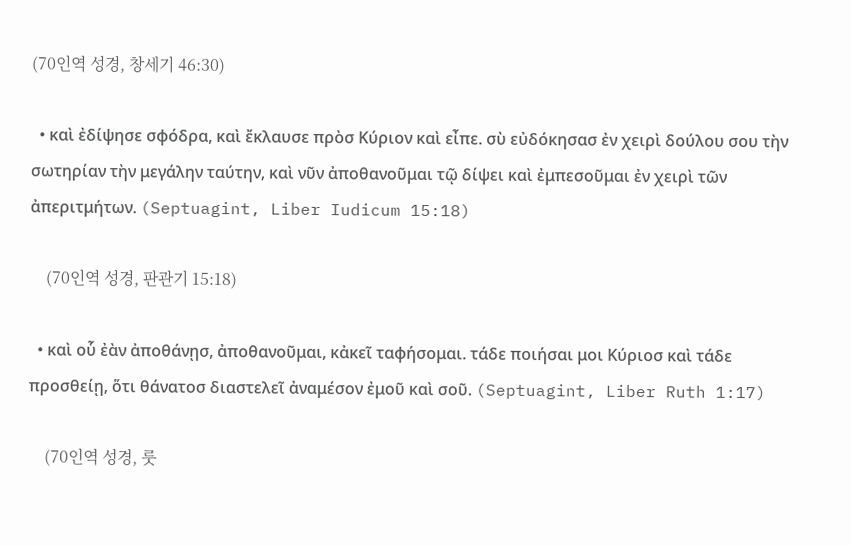(70인역 성경, 창세기 46:30)

  • καὶ ἐδίψησε σφόδρα, καὶ ἔκλαυσε πρὸσ Κύριον καὶ εἶπε. σὺ εὐδόκησασ ἐν χειρὶ δούλου σου τὴν σωτηρίαν τὴν μεγάλην ταύτην, καὶ νῦν ἀποθανοῦμαι τῷ δίψει καὶ ἐμπεσοῦμαι ἐν χειρὶ τῶν ἀπεριτμήτων. (Septuagint, Liber Iudicum 15:18)

    (70인역 성경, 판관기 15:18)

  • καὶ οὗ ἐὰν ἀποθάνῃσ, ἀποθανοῦμαι, κἀκεῖ ταφήσομαι. τάδε ποιήσαι μοι Κύριοσ καὶ τάδε προσθείῃ, ὅτι θάνατοσ διαστελεῖ ἀναμέσον ἐμοῦ καὶ σοῦ. (Septuagint, Liber Ruth 1:17)

    (70인역 성경, 룻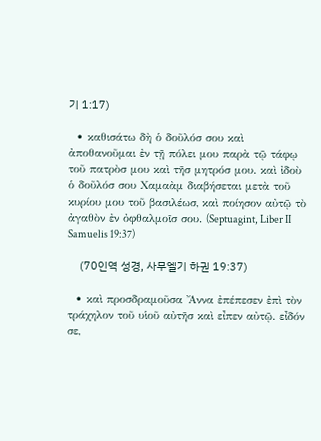기 1:17)

  • καθισάτω δὴ ὁ δοῦλόσ σου καὶ ἀποθανοῦμαι ἐν τῇ πόλει μου παρὰ τῷ τάφῳ τοῦ πατρὸσ μου καὶ τῆσ μητρόσ μου. καὶ ἰδοὺ ὁ δοῦλόσ σου Χαμαὰμ διαβήσεται μετὰ τοῦ κυρίου μου τοῦ βασιλέωσ, καὶ ποίησον αὐτῷ τὸ ἀγαθὸν ἐν ὀφθαλμοῖσ σου. (Septuagint, Liber II Samuelis 19:37)

    (70인역 성경, 사무엘기 하권 19:37)

  • καὶ προσδραμοῦσα Ἄννα ἐπέπεσεν ἐπὶ τὸν τράχηλον τοῦ υἱοῦ αὐτῆσ καὶ εἶπεν αὐτῷ. εἶδόν σε,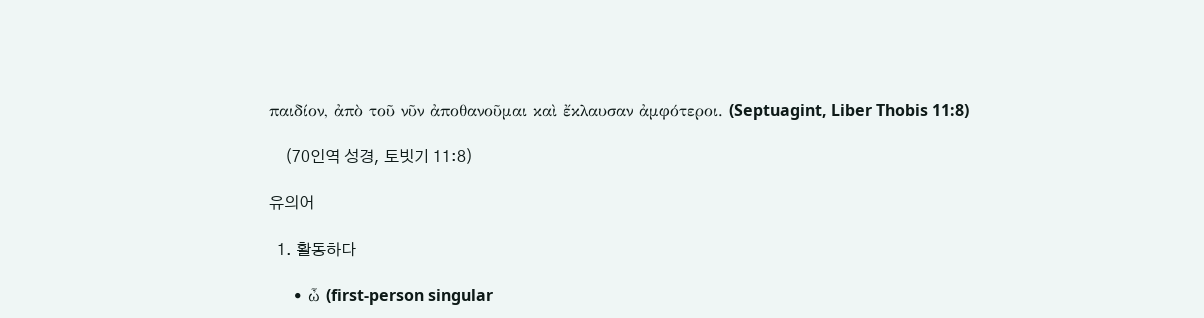παιδίον, ἀπὸ τοῦ νῦν ἀποθανοῦμαι καὶ ἔκλαυσαν ἀμφότεροι. (Septuagint, Liber Thobis 11:8)

    (70인역 성경, 토빗기 11:8)

유의어

  1. 활동하다

    • ὦ (first-person singular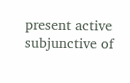present active subjunctive of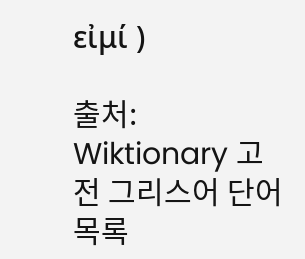εἰμί )

출처: Wiktionary 고전 그리스어 단어 목록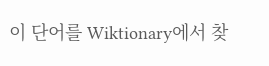이 단어를 Wiktionary에서 찾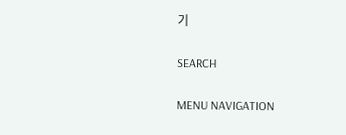기

SEARCH

MENU NAVIGATION